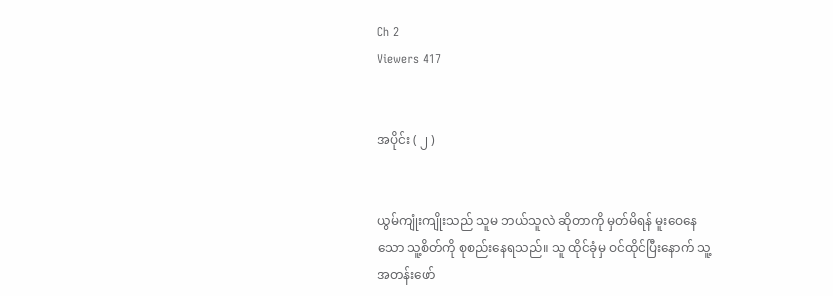Ch 2
Viewers 417


အပိုင်း ( ၂ )


ယွမ်ကျုံးကျိုးသည် သူမ ဘယ်သူလဲ ဆိုတာကို မှတ်မိရန် မူးဝေနေသော သူ့စိတ်ကို စုစည်းနေရသည်။ သူ ထိုင်ခုံမှ ဝင်ထိုင်ပြီးနောက် သူ့အတန်းဖော်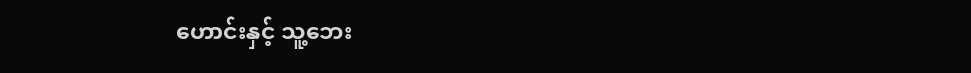ဟောင်းနှင့် သူ့ဘေး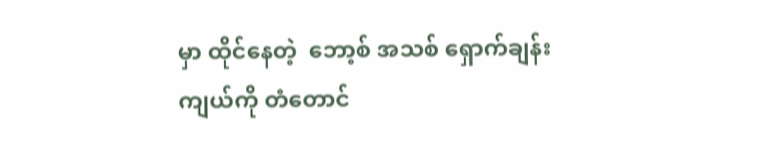မှာ ထိုင်နေတဲ့  ဘော့စ် အသစ် ရှောက်ချန်းကျယ်ကို တံတောင်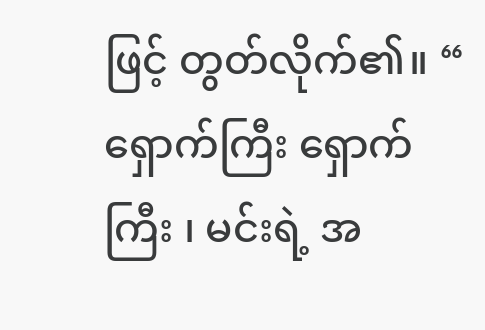ဖြင့် တွတ်လိုက်၏။ “ ရှောက်ကြီး ရှောက်ကြီး ၊ မင်းရဲ့ အ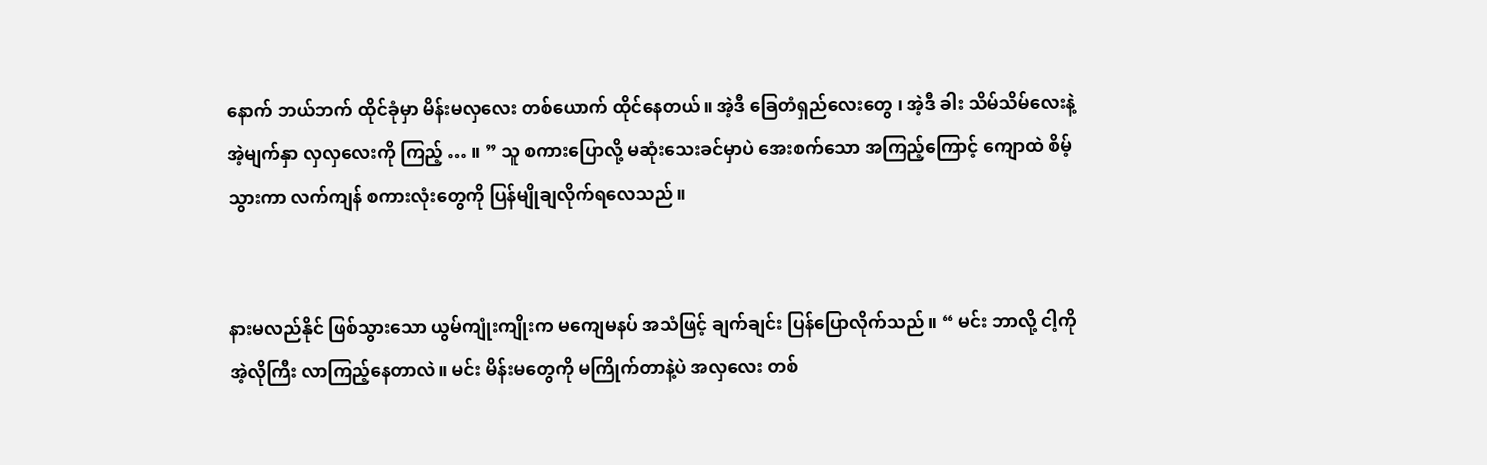နောက် ဘယ်ဘက် ထိုင်ခုံမှာ မိန်းမလှလေး တစ်ယောက် ထိုင်နေတယ်။ အဲ့ဒီ ခြေတံရှည်လေးတွေ ၊ အဲ့ဒီ ခါး သိမ်သိမ်လေးနဲ့ အဲ့မျက်နှာ လှလှလေးကို ကြည့် … ။ ” သူ စကားပြောလို့ မဆုံးသေးခင်မှာပဲ အေးစက်သော အကြည့်ကြောင့် ကျောထဲ စိမ့်သွားကာ လက်ကျန် စကားလုံးတွေကို ပြန်မျိုချလိုက်ရလေသည်။


နားမလည်နိုင် ဖြစ်သွားသော ယွမ်ကျုံးကျိုးက မ‌ကျေမနပ် အသံဖြင့် ချက်ချင်း ပြန်ပြောလိုက်သည်။ “ မင်း ဘာလို့ ငါ့ကို အဲ့လိုကြီး လာကြည့်နေတာလဲ။ မင်း မိန်းမတွေကို မကြိုက်တာနဲ့ပဲ အလှလေး တစ်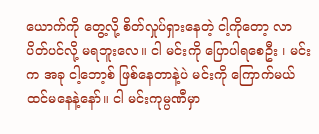ယောက်ကို တွေ့လို့ စိတ်လှုပ်ရှားနေတဲ့ ငါ့ကိုတော့ လာပိတ်ပင်လို့ မရဘူးလေ။ ငါ မင်းကို ပြောပါရစေဦး ၊ မင်းက အခု ငါ့ဘော့စ် ဖြစ်နေတာနဲ့ပဲ မင်းကို ကြောက်မယ် ထင်မနေနဲ့နော်။ ငါ မင်းကုမ္ပဏီမှာ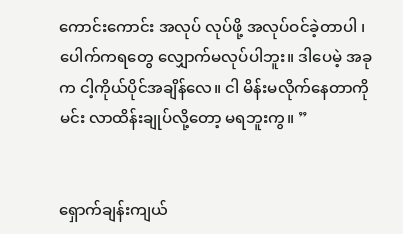ကောင်းကောင်း အလုပ် လုပ်ဖို့ အလုပ်ဝင်ခဲ့တာပါ ၊ ပေါက်ကရတွေ လျှောက်မလုပ်ပါဘူး။ ဒါပေမဲ့ အခုက ငါ့ကိုယ်ပိုင်အချိန်လေ။ ငါ မိန်းမလိုက်နေတာကို မင်း လာထိန်းချုပ်လို့တော့ မရဘူးကွ။ ”


ရှောက်ချန်းကျယ်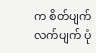က စိတ်ပျက်လက်ပျက် ပုံ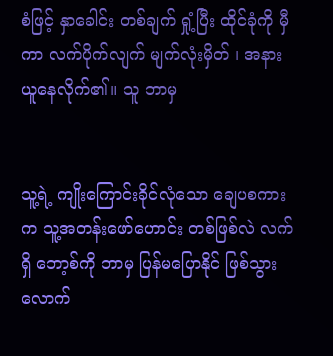စံဖြင့် နှာခေါင်း တစ်ချက် ရှုံ့ပြီး ထိုင်ခုံကို မှီကာ လက်ပိုက်လျက် မျက်လုံးမှိတ် ၊ အနားယူနေလိုက်၏။ သူ ဘာမှ


သူ့ရဲ့ ကျိုးကြောင်းခိုင်လုံသော ချေပစကားက သူ့အတန်းဖော်ဟောင်း တစ်ဖြစ်လဲ လက်ရှိ ဘော့စ်ကို ဘာမှ ပြန်မပြောနိုင် ဖြစ်သွားလောက်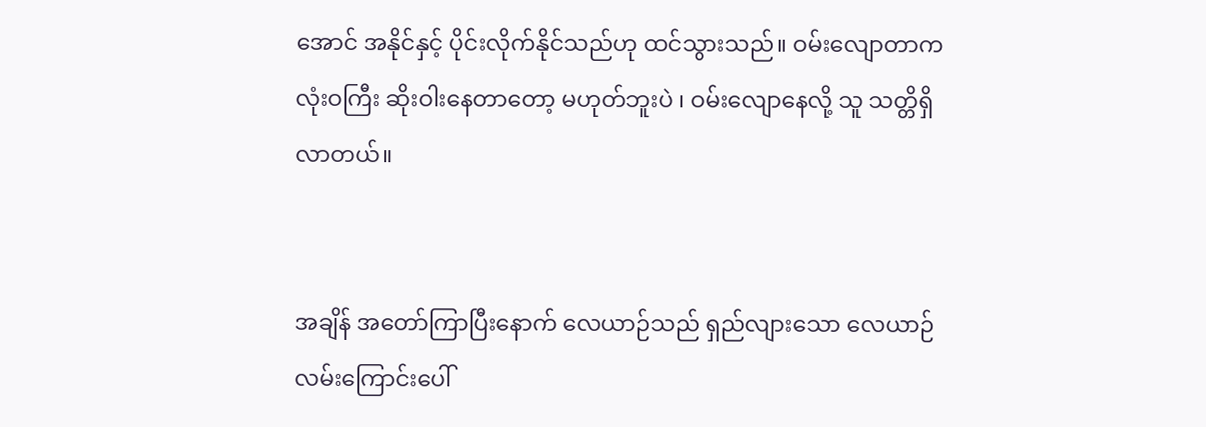အောင် အနိုင်နှင့် ပိုင်းလိုက်နိုင်သည်ဟု ထင်သွားသည်။ ဝမ်းလျောတာက လုံးဝကြီး ဆိုးဝါးနေတာတော့ မဟုတ်ဘူးပဲ ၊ ဝမ်းလျောနေလို့ သူ သတ္တိရှိလာတယ်။


အချိန် အတော်ကြာပြီးနောက် လေယာဉ်သည် ရှည်လျားသော လေယာဉ်လမ်းကြောင်းပေါ်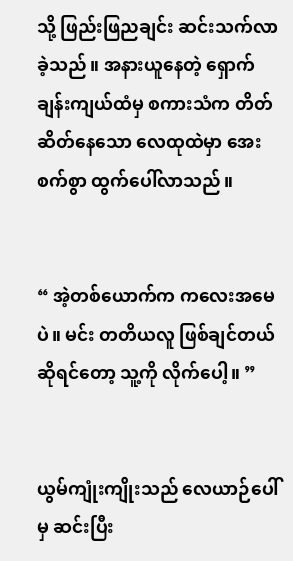သို့ ဖြည်းဖြညချင်း ဆင်းသက်လာခဲ့သည်။ အနားယူနေတဲ့ ရှောက်ချန်းကျယ်ထံမှ စကားသံက တိတ်ဆိတ်နေသော လေထုထဲမှာ အေးစက်စွာ ထွက်ပေါ်လာသည်။


“ အဲ့တစ်ယောက်က ကလေးအမေပဲ။ မင်း တတိယလူ ဖြစ်ချင်တယ် ဆိုရင်တော့ သူ့ကို လိုက်ပေါ့။ ”


ယွမ်ကျုံးကျိုးသည် လေယာဉ်ပေါ်မှ ဆင်းပြီး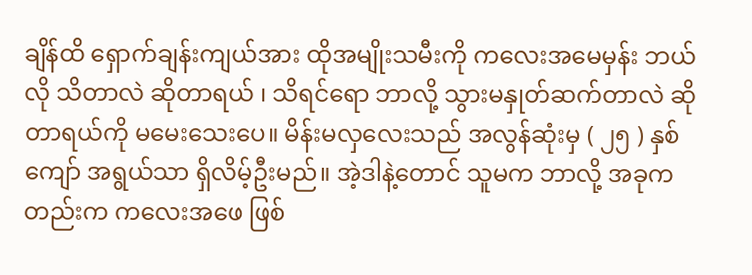ချိန်ထိ ရှောက်ချန်းကျယ်အား ထိုအမျိုးသမီးကို ကလေးအမေမှန်း ဘယ်လို သိတာလဲ ဆိုတာရယ် ၊ သိရင်ရော ဘာလို့ သွားမနှုတ်ဆက်တာလဲ ဆိုတာရယ်ကို မမေးသေးပေ။ မိန်းမလှ‌လေးသည် အလွန်ဆုံးမှ ( ၂၅ ) နှစ်ကျော် အရွယ်သာ ရှိလိမ့်ဦးမည်။ အဲ့ဒါနဲ့တောင် သူမက ဘာလို့ အခုကတည်းက ကလေးအဖေ ဖြစ်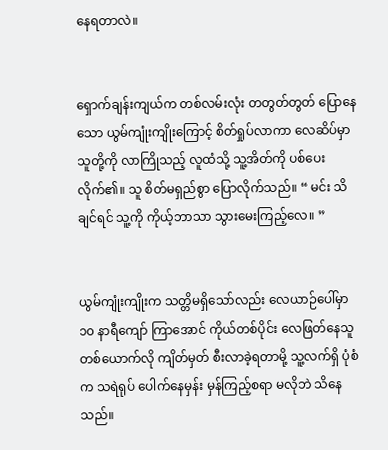နေရတာလဲ။


ရှောက်ချန်းကျယ်က တစ်လမ်းလုံး တတွတ်တွတ် ပြောနေသော ယွမ်ကျုံးကျိုးကြောင့် စိတ်ရှုပ်လာကာ လေဆိပ်မှာ သူတို့ကို လာကြိုသည့် လူထံသို့ သူ့အိတ်ကို ပစ်ပေးလိုက်၏။ သူ စိတ်မရှည်စွာ ပြောလိုက်သည်။ “ မင်း သိချင်ရင် သူ့ကို ကိုယ့်ဘာသာ သွားမေးကြည့်လေ။ ”


ယွမ်ကျုံးကျိုးက သတ္တိမရှိသော်လည်း လေယာဉ်ပေါ်မှာ ၁၀ နာရီကျော် ကြာအောင် ကိုယ်တစ်ပိုင်း လေဖြတ်နေသူ တစ်ယောက်လို ကျိတ်မှတ် စီးလာခဲ့ရတာမို့ သူ့လက်ရှိ ပုံစံက သရဲရုပ် ပေါက်နေမှန်း မှန်ကြည့်စရာ မလိုဘဲ သိနေသည်။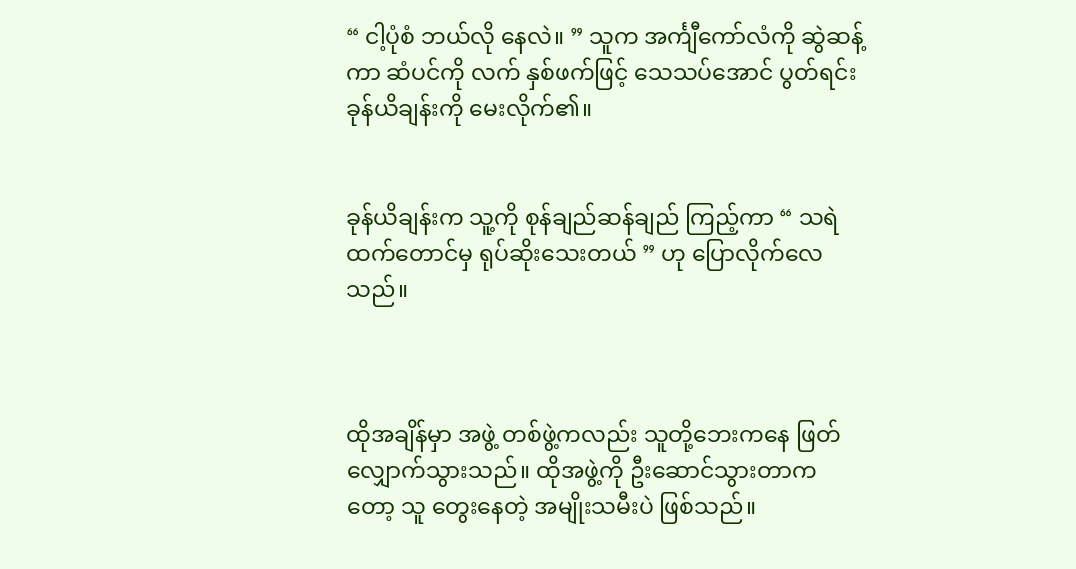“ ငါ့ပုံစံ ဘယ်လို နေလဲ။ ” သူက အင်္ကျီကော်လံကို ဆွဲဆန့်ကာ ဆံပင်ကို လက် နှစ်ဖက်ဖြင့် သေသပ်အောင် ပွတ်ရင်း ခုန်ယိချန်းကို မေးလိုက်၏။


ခုန်ယိချန်းက သူ့ကို စုန်ချည်ဆန်ချည် ကြည့်ကာ “ သရဲထက်တောင်မှ ရုပ်ဆိုးသေးတယ် ” ဟု ပြောလိုက်လေသည်။



ထိုအချိန်မှာ အဖွဲ့ တစ်ဖွဲ့ကလည်း သူတို့ဘေးကနေ ဖြတ်လျှောက်သွားသည်။ ထိုအဖွဲ့ကို ဦးဆောင်သွားတာကတော့ သူ တွေးနေတဲ့ အမျိုးသမီးပဲ ဖြစ်သည်။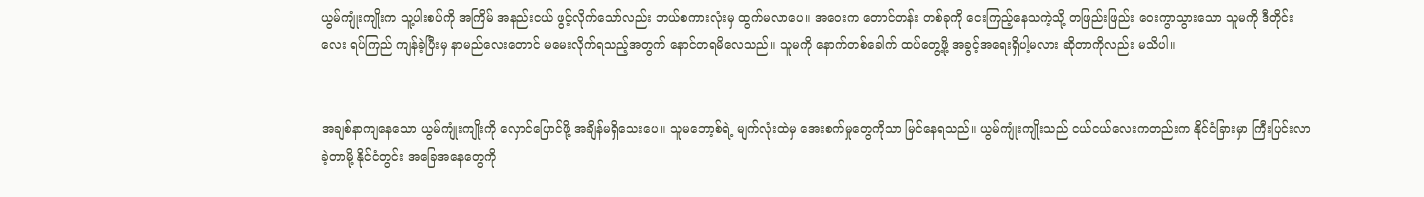ယွမ်ကျုံးကျိုးက သူ့ပါးစပ်ကို အကြိမ် အနည်းငယ် ဖွင့်လိုက်သော်လည်း ဘယ်စကားလုံးမှ ထွက်မလာပေ။ အဝေးက တောင်တန်း တစ်ခုကို ငေးကြည့်နေသကဲ့သို့ တဖြည်းဖြည်း ဝေးကွာသွားသော သူမကို ဒီတိုင်းလေး ရပ်ကြည် ကျန်ခဲ့ပြီးမှ နာမည်လေးတောင် ‌မမေးလိုက်ရသည့်အတွက် နောင်တရမိလေသည်။ သူမကို နောက်တစ်ခေါက် ထပ်တွေ့ဖို့ အခွင့်အရေးရှိပါ့မလား ဆိုတာကိုလည်း မသိပါ။


အချစ်နာကျနေသော ယွမ်ကျုံးကျိုးကို လှောင်ပြောင်ဖို့ အချိန်မရှိသေးပေ။ သူမဘော့စ်ရဲ့ မျက်လုံးထဲမှ အေးစက်မှုတွေကိုသာ မြင်နေရသည်။ ယွမ်ကျုံးကျိုးသည် ငယ်ငယ်လေးကတည်းက နိုင်ငံခြားမှာ ကြီးပြင်းလာခဲ့တာမို့ နိုင်ငံတွင်း အခြေအနေတွေကို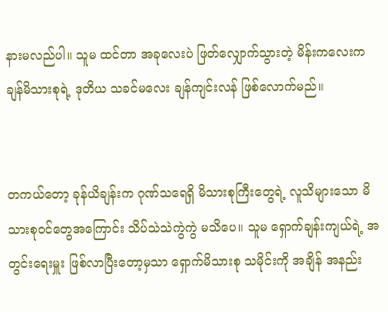နားမလည်ပါ။ သူမ ထင်တာ အခုလေးပဲ ဖြတ်လျှောက်သွားတဲ့ မိန်းကလေးက ချန်မိသားစုရဲ့ ဒုတိယ သခင်မလေး ချန်ကျင်းလန် ဖြစ်လောက်မည်။


တကယ်တော့ ခုန်ယိချန်းက ဂုဏ်သရေရှိ မိသားစုကြီးတွေရဲ့ လူသိများသော မိသားစုဝင်တွေအကြောင်း သိပ်သဲသဲကွဲကွဲ မသိပေ။ သူမ ရှောက်ချန်းကျယ်ရဲ့ အတွင်းရေးမှူး ဖြစ်လာပြီးတော့မှသာ ရှောက်မိသားစု သမိုင်းကို အချိန် အနည်း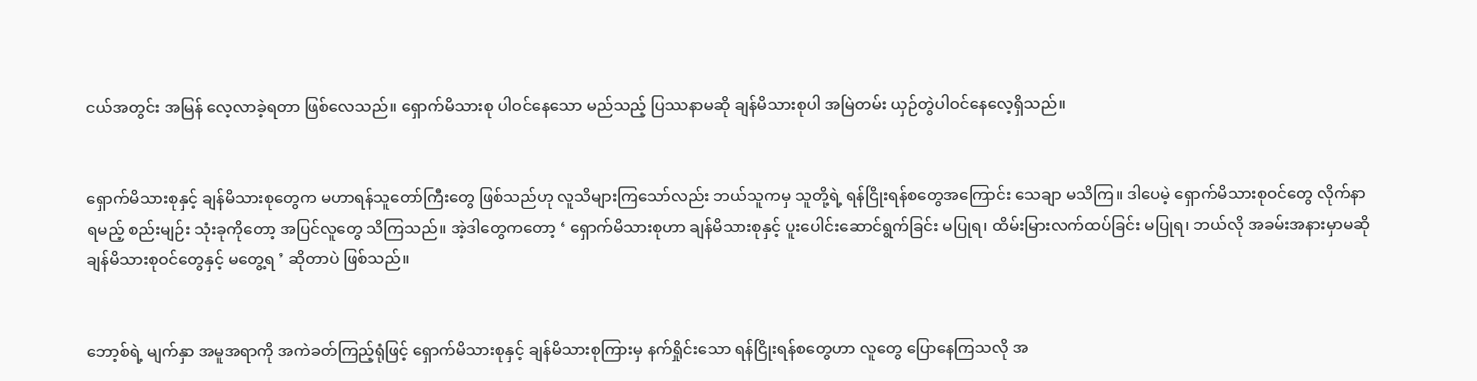ငယ်အတွင်း အမြန် လေ့လာခဲ့ရတာ ဖြစ်လေသည်။ ရှောက်မိသားစု ပါဝင်နေသော မည်သည့် ပြဿနာမဆို ချန်မိသားစုပါ အမြဲတမ်း ယှဉ်တွဲပါဝင်နေလေ့ရှိသည်။


ရှောက်မိသားစုနှင့် ချန်မိသားစုတွေက မဟာရန်သူတော်ကြီးတွေ ဖြစ်သည်ဟု လူသိများကြသော်လည်း ဘယ်သူကမှ သူတို့ရဲ့ ရန်ငြိုးရန်စတွေအကြောင်း သေချာ မသိကြ။ ဒါပေမဲ့ ရှောက်မိသားစုဝင်တွေ လိုက်နာရမည့် စည်းမျဉ်း သုံးခုကိုတော့ အပြင်လူတွေ သိကြသည်။ အဲ့ဒါတွေကတော့ ‘ ရှောက်မိသားစုဟာ ချန်မိသားစုနှင့် ပူးပေါင်းဆောင်ရွက်ခြင်း မပြုရ၊ ထိမ်းမြားလက်ထပ်ခြင်း မပြုရ၊ ဘယ်လို အခမ်းအနားမှာမဆို ချန်မိသားစုဝင်တွေနှင့် မတွေ့ရ ’ ဆိုတာပဲ ဖြစ်သည်။


ဘော့စ်ရဲ့ မျက်နှာ အမူအရာကို အကဲခတ်ကြည့်ရုံဖြင့် ရှောက်မိသားစုနှင့် ချန်မိသားစုကြားမှ နက်ရှိုင်းသော ရန်ငြိုးရန်စတွေဟာ လူတွေ ပြောနေကြသလို အ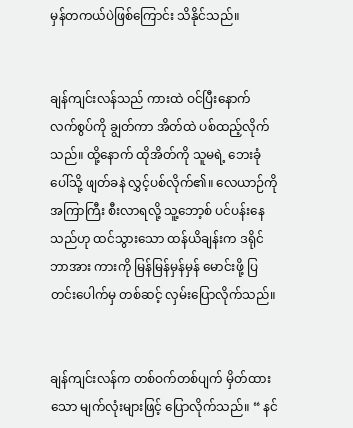မှန်တကယ်ပဲဖြစ်ကြောင်း သိနိုင်သည်။


ချန်ကျင်းလန်သည် ကားထဲ ဝင်ပြီးနောက် လက်စွပ်ကို ချွတ်ကာ အိတ်ထဲ ပစ်ထည့်လိုက်သည်။ ထို့နောက် ထိုအိတ်ကို သူမရဲ့ ဘေးခုံပေါ်သို့ ဖျတ်ခနဲ လွှင့်ပစ်လိုက်၏။ လေယာဉ်ကို အကြာကြီး စီးလာရလို့ သူ့ဘော့စ် ပင်ပန်းနေသည်ဟု ထင်သွားသော ထန်ယိချန်းက ဒရိုင်ဘာအား ကားကို မြန်မြန်မှန်မှန် မောင်းဖို့ ပြတင်းပေါက်မှ တစ်ဆင့် လှမ်းပြောလိုက်သည်။


ချန်ကျင်းလန်က တစ်ဝက်တစ်ပျက် မှိတ်ထားသော မျက်လုံးများဖြင့် ပြောလိုက်သည်။ “ နင်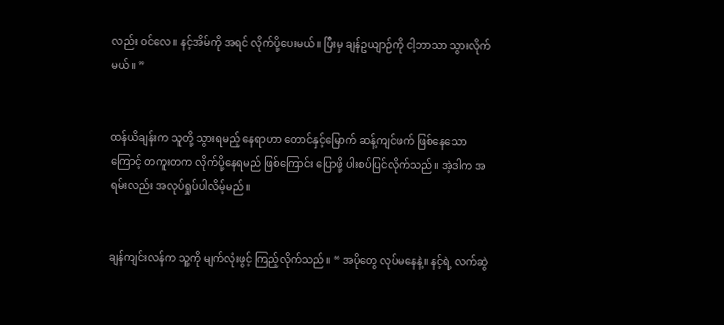လည်း ဝင်လေ။ နင့်အိမ်ကို အရင် လိုက်ပို့ပေးမယ်။ ပြီးမှ ချန်ဥယျာဉ်ကို ငါ့ဘာသာ သွားလိုက်မယ်။ ”


ထန်ယိချန်းက သူတို့ သွားရမည့် နေရာဟာ တောင်နှင့်မြောက် ဆန့်ကျင်ဖက် ဖြစ်နေသောကြောင့် တကူးတက လိုက်ပို့နေရမည် ဖြစ်ကြောင်း ပြောဖို့ ပါးစပ်ပြင်လိုက်သည်။ အဲ့ဒါက အရမ်းလည်း အလုပ်ရှုပ်ပါလိမ့်မည်။


ချန်ကျင်းလန်က သူ့ကို မျက်လုံးဖွင့် ကြည့်လိုက်သည်။ “ အပိုတွေ လုပ်မနေနဲ့။ နင့်ရဲ့ လက်ဆွဲ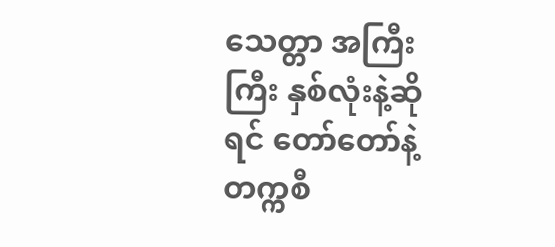သေတ္တာ အကြီးကြီး နှစ်လုံးနဲ့ဆိုရင် တော်တော်နဲ့ တက္ကစီ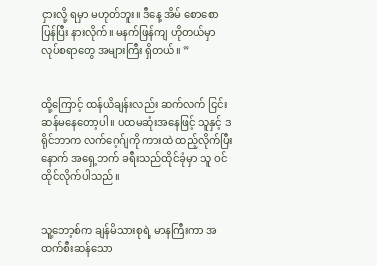ငှားလို့ ရမှာ မဟုတ်ဘူး။ ဒီနေ့ အိမ် စောစော ပြန်ပြီး နားလိုက်။ မနက်ဖြန်ကျ ဟိုတယ်မှာ လုပ်စရာတွေ အများကြီး ရှိတယ်။ ”


ထို့ကြောင့် ထန်ယိချန်းလည်း ဆက်လက် ငြင်းဆန်မနေတော့ပါ။ ပထမဆုံးအနေဖြင့် သူနှင့် ဒရိုင်ဘာက လက်ဂေ့ဂ်ျကို ကားထဲ ထည့်လိုက်ပြီးနောက် အရှေ့ဘက် ခရီးသည်ထိုင်ခုံမှာ သူ ဝင်ထိုင်လိုက်ပါသည်။


သူ့ဘော့စ်က ချန်မိသားစုရဲ့ မာနကြီးကာ အထက်စီးဆန်သော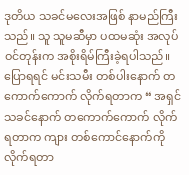ဒုတိယ သခင်မလေးအဖြစ် နာမည်ကြီးသည်။ သူ သူမဆီမှာ ပထမဆုံး အလုပ်ဝင်တုန်းက အစိုးရိမ်ကြီးခဲ့ရပါသည်။ ပြောရရင် မင်းသမီး တစ်ပါးနောက် တကောက်ကောက် လိုက်ရတာက “ အရှင်သခင်နောက် တကောက်ကောက် လိုက်ရတာက ကျား တစ်ကောင်နောက်ကို လိုက်ရတာ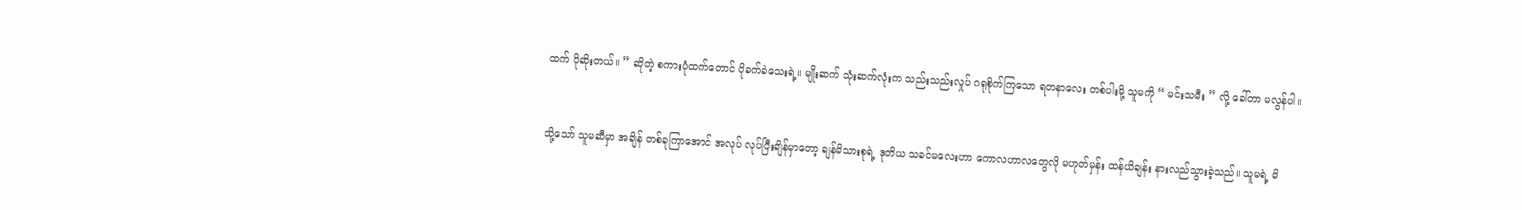ထက် ပိုဆိုးတယ်။ ” ဆိုတဲ့ စကားပုံထက်တောင် ပိုခက်ခဲသေးရဲ့။ မျိုးဆက် သုံးဆက်လုံးက သည်းသည်းလှုပ် ဂရုစိုက်ကြသော ရတနာလေး တစ်ပါးမို့ သူမကို “ မင်းသမီး ” လို့ ခေါ်တာ မလွန်ပါ။


သို့သော် သူမဆီမှာ အချိန် တစ်ခုကြာအောင် အလုပ် လုပ်ပြီးချိန်မှာတော့ ချန်မိသားစုရဲ့ ဒုတိယ သခင်မလေးဟာ ကောလဟာလတွေလို မဟုတ်မှန်း ထန်ယိချန်း နားလည်သွားခဲ့သည်။ သူမရဲ့ မိ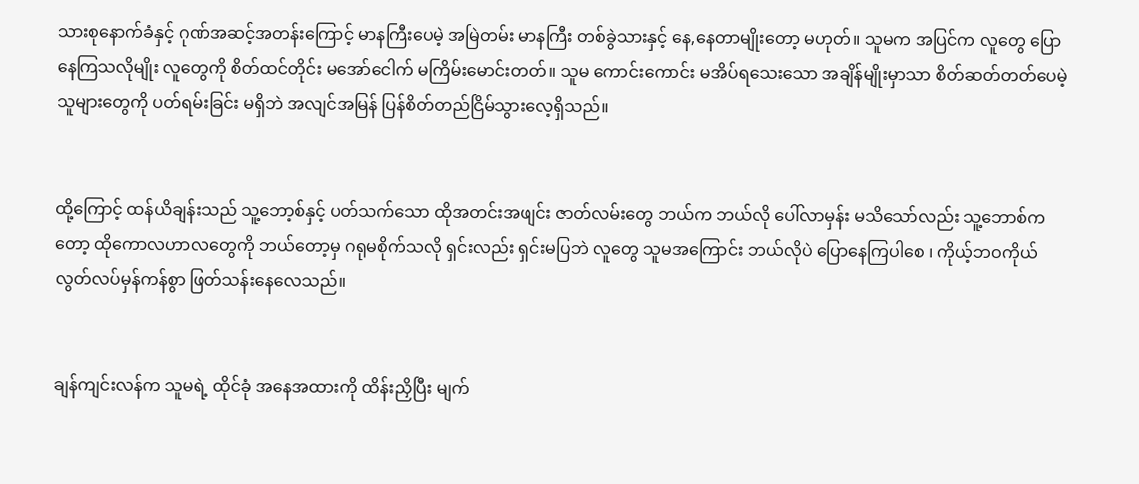သားစုနောက်ခံနှင့် ဂုဏ်အဆင့်အတန်းကြောင့် မာနကြီးပေမဲ့ အမြဲတမ်း မာနကြီး တစ်ခွဲသားနှင့် နေ,နေတာမျိုးတော့ မဟုတ်။ သူမက အပြင်က လူတွေ ပြောနေကြသလိုမျိုး လူတွေကို စိတ်ထင်တိုင်း မအော်ငေါက် မကြိမ်းမောင်းတတ်။ သူမ ကောင်းကောင်း မအိပ်ရသေးသော အချိန်မျိုးမှာသာ စိတ်ဆတ်တတ်ပေမဲ့ သူများတွေကို ပတ်ရမ်းခြင်း မရှိဘဲ အလျင်အမြန် ပြန်စိတ်တည်ငြိမ်သွားလေ့ရှိသည်။


ထို့ကြောင့် ထန်ယိချန်းသည် သူ့ဘော့စ်နှင့် ပတ်သက်သော ထိုအတင်းအဖျင်း ဇာတ်လမ်းတွေ ဘယ်က ဘယ်လို ပေါ်လာမှန်း မသိသော်လည်း သူ့ဘောစ်ကတော့ ထိုကောလဟာလတွေကို ဘယ်တော့မှ ဂရုမစိုက်သလို ရှင်းလည်း ရှင်းမပြဘဲ လူတွေ သူမအကြောင်း ဘယ်လိုပဲ ပြောနေကြပါစေ ၊ ကိုယ့်ဘဝကိုယ် လွတ်လပ်မှန်ကန်စွာ ဖြတ်သန်းနေလေသည်။


ချန်ကျင်းလန်က သူမရဲ့ ထိုင်ခုံ အနေအထားကို ထိန်းညှိပြီး မျက်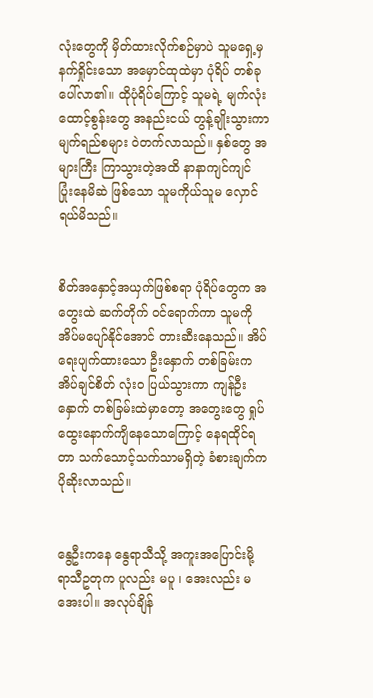လုံးတွေကို မှိတ်ထားလိုက်စဉ်မှာပဲ သူမရှေ့မှ နက်ရှိုင်းသော အမှောင်ထုထဲမှာ ပုံရိပ် တစ်ခု ပေါ်လာ၏။ ထိုပုံရိပ်ကြောင့် သူမရဲ့ မျက်လုံးထောင့်စွန်းတွေ အနည်းငယ် တွန့်ချိုးသွားကာ မျက်ရည်စများ ဝဲတက်လာသည်။ နှစ်တွေ အများကြီး ကြာသွားတဲ့အထိ နာနာကျင်ကျင် ပြုံးနေမိဆဲ ဖြစ်သော သူမကိုယ်သူမ လှောင်ရယ်မိသည်။


စိတ်အနှောင့်အယှက်ဖြစ်စရာ ပုံရိပ်တွေက အတွေးထဲ ဆက်တိုက် ဝင်ရောက်ကာ သူမကို အိပ်မပျော်နိုင်အောင် တားဆီးနေသည်။ အိပ်ရေးပျက်ထားသော ဦးနှောက် တစ်ခြမ်းက အိပ်ချင်စိတ် လုံးဝ ပြယ်သွားကာ ကျန်ဦးနှောက် တစ်ခြမ်းထဲမှာတော့ အတွေးတွေ ရှုပ်ထွေးနောက်ကျိနေသောကြောင့် နေရထိုင်ရတာ သက်သောင့်သက်သာမရှိတဲ့ ခံစားချက်က ပိုဆိုးလာသည်။


နွေဦးကနေ နွေရာသီသို့ အကူးအပြောင်းမို့ ရာသီဥတုက ပူလည်း မပူ ၊ အေးလည်း မအေးပါ။ အလုပ်ချိန်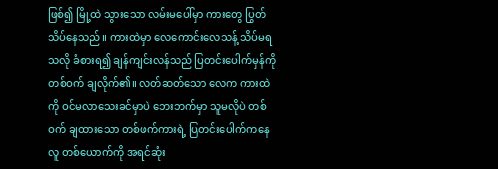ဖြစ်၍ မြို့ထဲ သွားသော လမ်းမပေါ်မှာ ကားတွေ ပြွတ်သိပ်နေသည်။ ကားထဲမှာ လေကောင်းလေသန့် သိပ်မရသလို ခံစားရ၍ ချန်ကျင်းလန်သည် ပြတင်းပေါက်မှန်ကို တစ်ဝက် ချလိုက်၏။ လတ်ဆတ်သော လေက ကားထဲကို ဝင်မလာသေးခင်မှာပဲ ဘေးဘက်မှာ သူမလိုပဲ တစ်ဝက် ချထားသော တစ်ဖက်ကားရဲ့ ပြတင်းပေါက်ကနေ လူ တစ်ယောက်ကို အရင်ဆုံး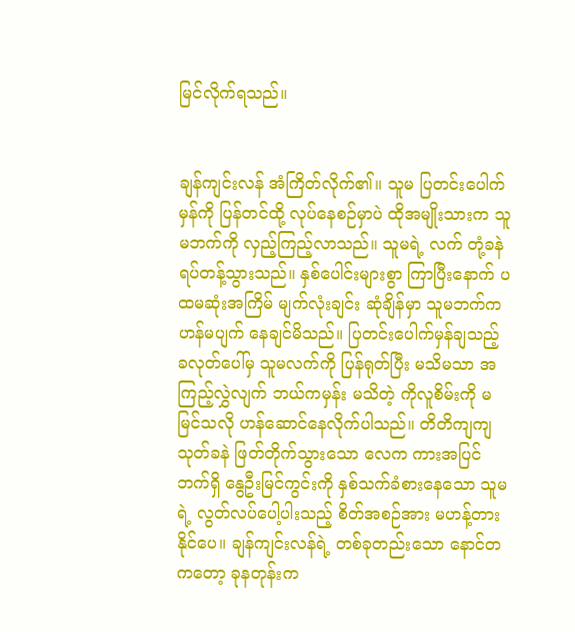မြင်လိုက်ရသည်။


ချန်ကျင်းလန် အံကြိတ်လိုက်၏။ သူမ ပြတင်းပေါက်မှန်ကို ပြန်တင်ထို့ လုပ်နေစဉ်မှာပဲ ထိုအမျိုးသားက သူမဘက်ကို လှည့်ကြည့်လာသည်။ သူမရဲ့ လက် တုံ့ခနဲ ရပ်တန့်သွားသည်။ နှစ်ပေါင်းများစွာ ကြာပြီးနောက် ပထမဆုံးအကြိမ် မျက်လုံးချင်း ဆုံချိန်မှာ သူမဘက်က ဟန်မပျက် နေချင်မိသည်။ ပြတင်းပေါက်မှန်ချသည့် ခလုတ်ပေါ်မှ သူမလက်ကို ပြန်ရုတ်ပြီး မသိမသာ အကြည့်လွှဲလျက် ဘယ်ကမှန်း မသိတဲ့ ကိုလူစိမ်းကို မမြင်သလို ဟန်ဆောင်နေလိုက်ပါသည်။ တိတိကျကျ သုတ်ခနဲ ဖြတ်တိုက်သွားသော လေက ကားအပြင်ဘက်ရှိ နွေဦးမြင်ကွင်းကို နှစ်သက်ခံစားနေသော သူမရဲ့ လွတ်လပ်ပေါ့ပါးသည့် စိတ်အစဉ်အား မဟန့်တားနိုင်ပေ။ ချန်ကျင်းလန်ရဲ့ တစ်ခုတည်းသော နောင်တကတော့ ခုနတုန်းက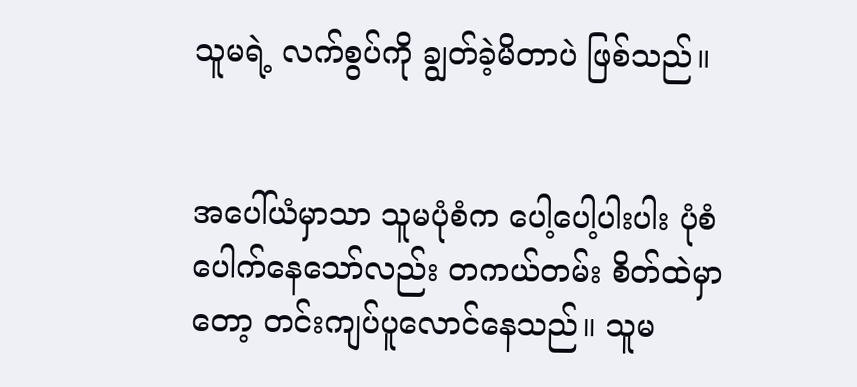သူမရဲ့ လက်စွပ်ကို ချွတ်ခဲ့မိတာပဲ ဖြစ်သည်။


အပေါ်ယံမှာသာ သူမပုံစံက ပေါ့ပေါ့ပါးပါး ပုံစံပေါက်နေသော်လည်း တကယ်တမ်း စိတ်ထဲမှာတော့ တင်းကျပ်ပူလောင်နေသည်။ သူမ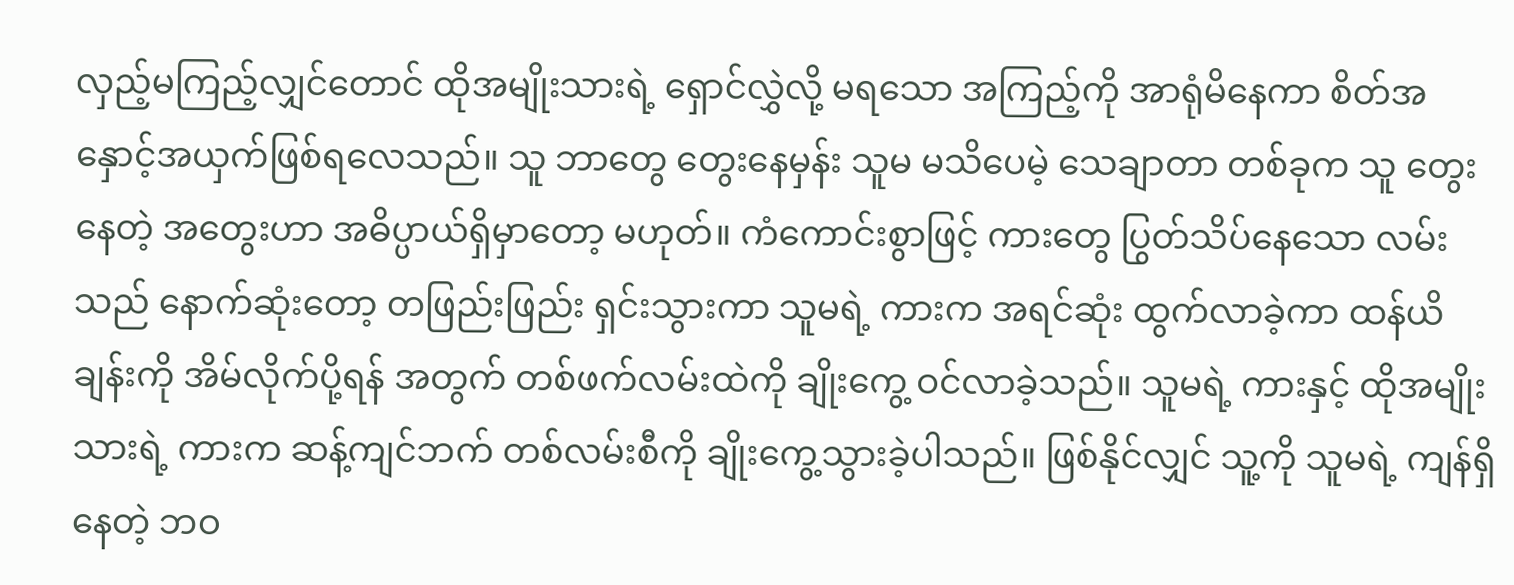လှည့်မကြည့်လျှင်တောင် ထိုအမျိုးသားရဲ့ ရှောင်လွှဲလို့ မရသော အကြည့်ကို အာရုံမိနေကာ စိတ်အနှောင့်အယှက်ဖြစ်ရလေသည်။ သူ ဘာတွေ တွေးနေမှန်း သူမ မသိပေမဲ့ သေချာတာ တစ်ခုက သူ‌ တွေးနေတဲ့ အတွေးဟာ အဓိပ္ပာယ်ရှိမှာတော့ မဟုတ်။ ကံကောင်းစွာဖြင့် ကားတွေ ပြွတ်သိပ်နေသော လမ်းသည် နောက်ဆုံးတော့ တဖြည်းဖြည်း ရှင်းသွားကာ သူမရဲ့ ကားက အရင်ဆုံး ထွက်လာခဲ့ကာ ထန်ယိချန်းကို အိမ်လိုက်ပို့ရန် အတွက် တစ်ဖက်လမ်းထဲကို ချိုးကွေ့ ဝင်လာခဲ့သည်။ သူမရဲ့ ကားနှင့် ထိုအမျိုးသားရဲ့ ကားက ဆန့်ကျင်ဘက် တစ်လမ်းစီကို ချိုးကွေ့သွားခဲ့ပါသည်။ ဖြစ်နိုင်လျှင် သူ့ကို သူမရဲ့ ကျန်ရှိနေတဲ့ ဘဝ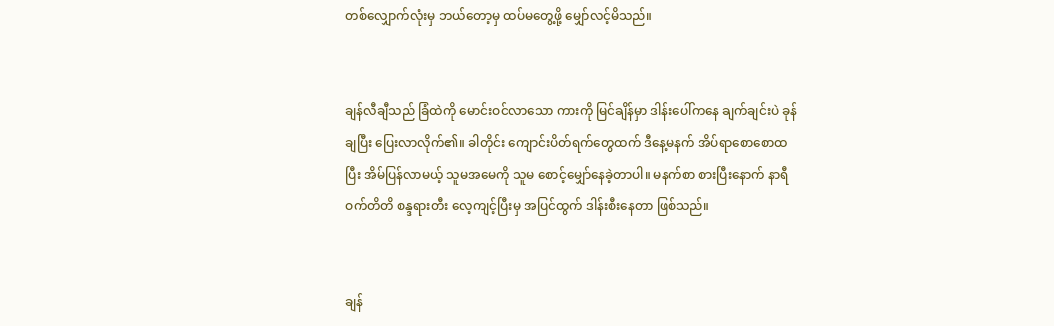တစ်လျှောက်လုံးမှ ဘယ်တော့မှ ထပ်မတွေ့ဖို့ မျှော်လင့်မိသည်။


ချန်လီချီသည် ခြံထဲကို မောင်းဝင်လာသော ကားကို မြင်ချိန်မှာ ဒါန်းပေါ်ကနေ ချက်ချင်းပဲ ခုန်ချပြီး ပြေးလာလိုက်၏။ ခါတိုင်း ကျောင်းပိတ်ရက်တွေထက် ဒီနေ့မနက် အိပ်ရာစောစောထပြီး အိမ်ပြန်လာမယ့် သူမအမေကို သူမ စောင့်မျှော်နေခဲ့တာပါ။ မနက်စာ စားပြီးနောက် နာရီဝက်တိတိ စန္ဒရားတီး လေ့ကျင့်ပြီးမှ အပြင်ထွက် ဒါန်းစီးနေတာ ဖြစ်သည်။


ချန်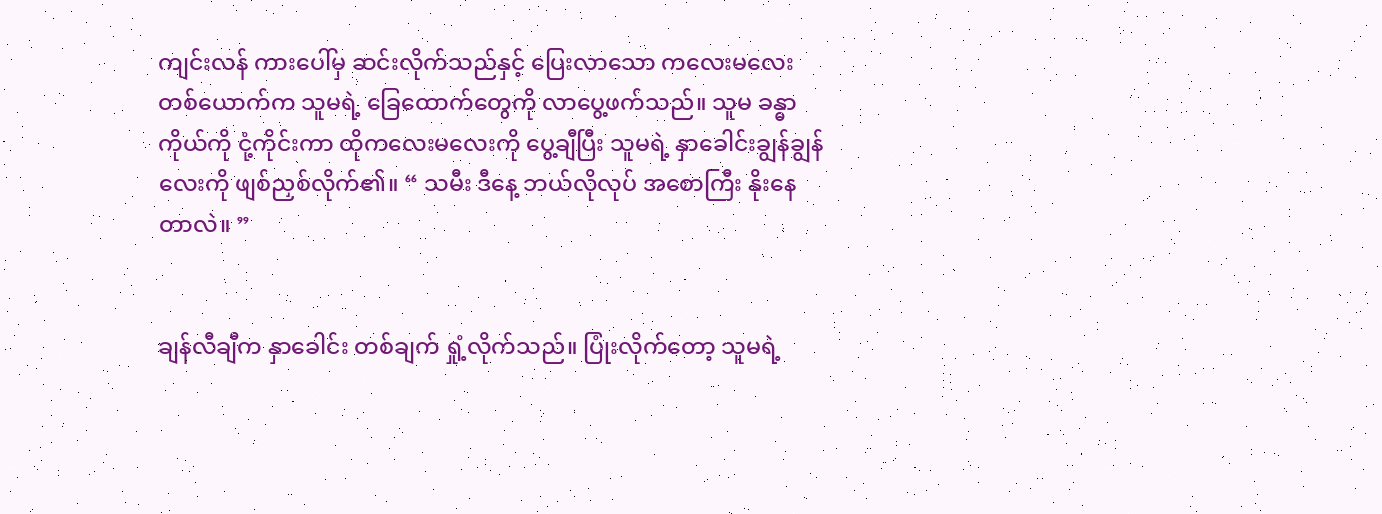ကျင်းလန် ကားပေါ်မှ ဆင်းလိုက်သည်နှင့် ပြေးလာသော ကလေးမလေး တစ်ယောက်က သူမရဲ့ ခြေထောက်တွေကို လာပွေ့ဖက်သည်။ သူမ ခန္ဓာကိုယ်ကို ငုံ့ကိုင်းကာ ထိုကလေးမလေးကို ပွေ့ချီပြီး သူမရဲ့ နှာခေါင်းချွန်ချွန်လေးကို ဖျစ်ညှစ်လိုက်၏။ “ သမီး ဒီနေ့ ဘယ်လိုလုပ် အစောကြီး နိုးနေတာလဲ။ ”


ချန်လီချီက နှာခေါင်း တစ်ချက် ရှုံ့လိုက်သည်။ ပြုံးလိုက်တော့ သူမရဲ့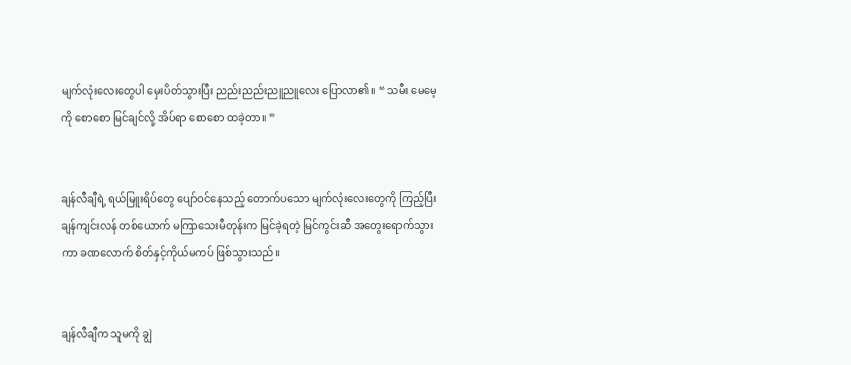မျက်လုံးလေးတွေပါ မှေးပိတ်သွားပြီး ညည်းညည်းညူညူလေး ပြောလာ၏။ “ သမီး မေမေ့ကို စောစော မြင်ချင်လို့ အိပ်ရာ စောစော ထခဲ့တာ။ ”


ချန်လီချီရဲ့ ရယ်မြူးရိပ်‌တွေ ပျော်ဝင်နေသည့် တောက်ပသော မျက်လုံးလေးတွေကို ကြည့်ပြီး ချန်ကျင်းလန် တစ်ယောက် မကြာသေးမီတုန်းက မြင်ခဲ့ရတဲ့ မြင်ကွင်းဆီ အတွေးရောက်သွားကာ ခဏလောက် စိတ်နှင့်ကိုယ်မကပ် ဖြစ်သွားသည်။


ချန်လီချီက သူမကို ချွဲ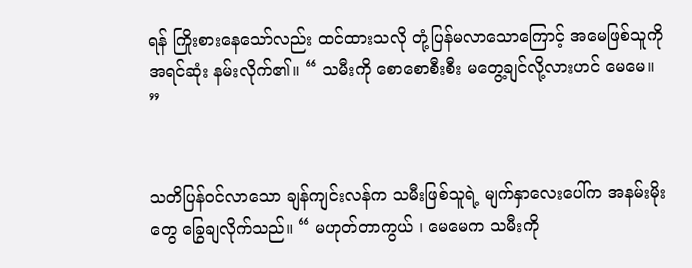ရန် ကြိုးစားနေသော်လည်း ထင်ထားသလို တုံ့ပြန်မလာသောကြောင့် အမေဖြစ်သူကို အရင်ဆုံး နမ်းလိုက်၏။ “ သမီးကို စောစောစီးစီး မတွေ့ချင်လို့လားဟင် မေမေ။ ”


သတိပြန်ဝင်လာ‌သော ချန်ကျင်းလန်က သမီးဖြစ်သူရဲ့ မျက်နှာလေးပေါ်က အနမ်းမိုးတွေ ခြွေချလိုက်သည်။ “ မဟုတ်တာကွယ် ၊ မေမေက သမီးကို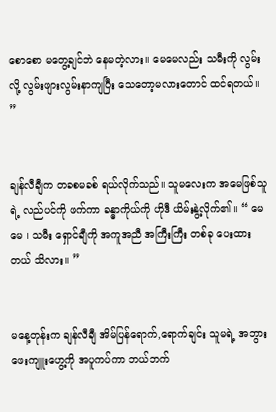စောစော မတွေ့ချင်ဘဲ နေမတဲ့လား။ မေမေလည်း သမီးကို လွမ်းလို့ လွမ်းဖျားလွမ်းနာကျပြီး သေတော့မလားတောင် ထင်ရတယ်။ ”


ချန်လီချီက တခစမခစ် ရယ်လိုက်သည်။ သူမလေးက အမေဖြစ်သူရဲ့ လည်ပင်ကို ဖက်ကာ ခန္ဓာကိုယ်ကို ဟိုဒီ ယိမ်းနွဲ့လိုက်၏။ “ မေမေ ၊ သမီး ရှောင်ချီကို အကူအညီ အကြီးကြီး တစ်ခု ပေးထားတယ် သိလား။ ”


မနေ့တုန်းက ချန်လီချီ အိမ်ပြန်ရောက်,ရောက်ချင်း သူမရဲ့ အဘွား ဖေးကျူးဟွေ့ကို အပူကပ်ကာ ဘယ်ဘက်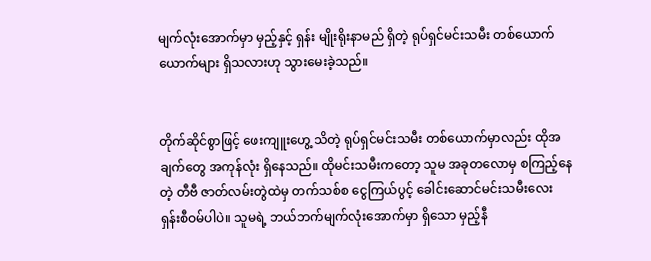မျက်လုံးအောက်မှာ မှည့်နှင့် ရှန်း မျိုးရိုးနာမည် ရှိတဲ့ ရုပ်ရှင်မင်းသမီး တစ်ယောက်ယောက်များ ရှိသလားဟု သွားမေးခဲ့သည်။


တိုက်ဆိုင်စွာဖြင့် ဖေးကျူးဟွေ့ သိတဲ့ ရုပ်ရှင်မင်းသမီး တစ်ယောက်မှာလည်း ထိုအချက်တွေ အကုန်လုံး ရှိနေသည်။ ထိုမင်းသမီးကတော့ သူမ အခုတလောမှ စကြည့်နေတဲ့ တီဗီ ဇာတ်လမ်းတွဲထဲမှ တက်သစ်စ ငွေကြယ်ပွင့် ခေါင်းဆောင်မင်းသမီးလေး ရှန်းစီဝမ်ပါပဲ။ သူမရဲ့ ဘယ်ဘက်မျက်လုံးအောက်မှာ ရှိသော မှည့်နီ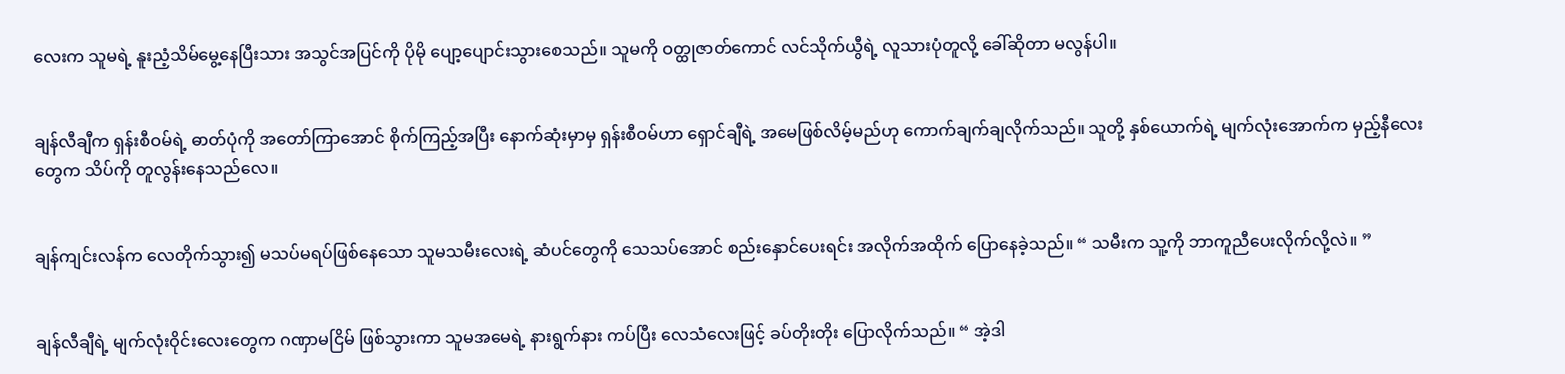လေးက သူမရဲ့ နူးညံ့သိမ်မွေ့နေပြီးသား အသွင်အပြင်ကို ပိုမို ပျော့ပျောင်းသွားစေသည်။ သူမကို ဝတ္ထုဇာတ်ကောင် လင်သိုက်ယွီရဲ့ လူသားပုံတူလို့ ခေါ်ဆိုတာ မလွန်ပါ။


ချန်လီချီက ရှန်းစီဝမ်ရဲ့ ဓာတ်ပုံကို အတော်ကြာအောင် စိုက်ကြည့်အပြီး နောက်ဆုံးမှာမှ ရှန်းစီဝမ်ဟာ ရှောင်ချီရဲ့ အမေဖြစ်လိမ့်မည်ဟု ကောက်ချက်ချလိုက်သည်။ သူတို့ နှစ်ယောက်ရဲ့ မျက်လုံးအောက်က မှည့်နီလေးတွေက သိပ်ကို တူလွန်းနေသည်လေ။


ချန်ကျင်းလန်က လေတိုက်သွား၍ မသပ်မရပ်ဖြစ်နေသော သူမသမီးလေးရဲ့ ဆံပင်တွေကို သေသပ်အောင် စည်းနှောင်ပေးရင်း အလိုက်အထိုက် ပြောနေခဲ့သည်။ “ သမီးက သူ့ကို ဘာကူညီပေးလိုက်လို့လဲ။ ”


ချန်လီချီရဲ့ မျက်လုံးဝိုင်းလေးတွေက ဂဏှာမငြိမ် ဖြစ်သွားကာ သူမအမေရဲ့ နားရွက်နား ကပ်ပြီး လေသံလေးဖြင့် ခပ်တိုးတိုး ပြောလိုက်သည်။ “ အဲ့ဒါ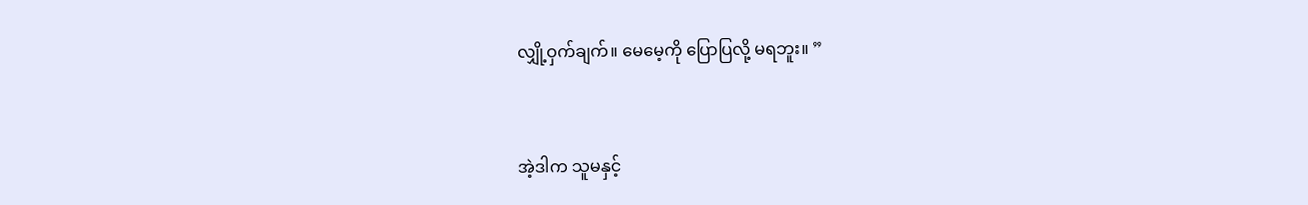လျှို့ဝှက်ချက်။ မေမေ့ကို ပြောပြလို့ မရဘူး။ ”


အဲ့ဒါက သူမနှင့်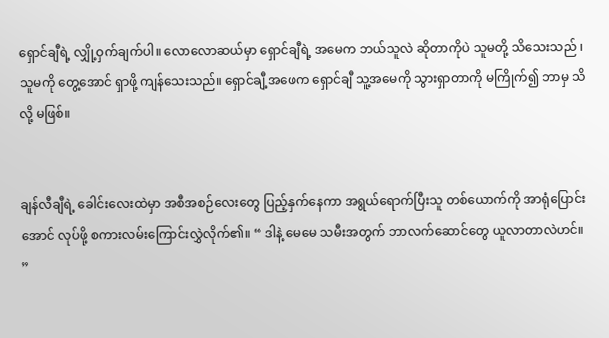ရှောင်ချီရဲ့ လျှို့ဝှက်ချက်ပါ။ လောလောဆယ်မှာ ရှောင်ချီရဲ့ အမေက ဘယ်သူလဲ ဆိုတာကိုပဲ သူမတို့ သိသေးသည် ၊ သူမကို တွေ့အောင် ရှာဖို့ ကျန်သေးသည်။ ရှောင်ချီ့အဖေက ရှောင်ချီ သူ့အမေကို သွားရှာတာကို မကြိုက်၍ ဘာမှ သိလို့ မဖြစ်။


ချန်လီချီရဲ့ ခေါင်းလေးထဲမှာ အစီအစဉ်လေးတွေ ပြည့်နှက်နေကာ အရွယ်ရောက်ပြီးသူ တစ်ယောက်ကို အာရုံပြောင်းအောင် လုပ်ဖို့ စကားလမ်းကြောင်းလွှဲလိုက်၏။ “ ဒါနဲ့ မေမေ သမီးအတွက် ဘာလက်ဆောင်တွေ ယူလာတာလဲဟင်။ ”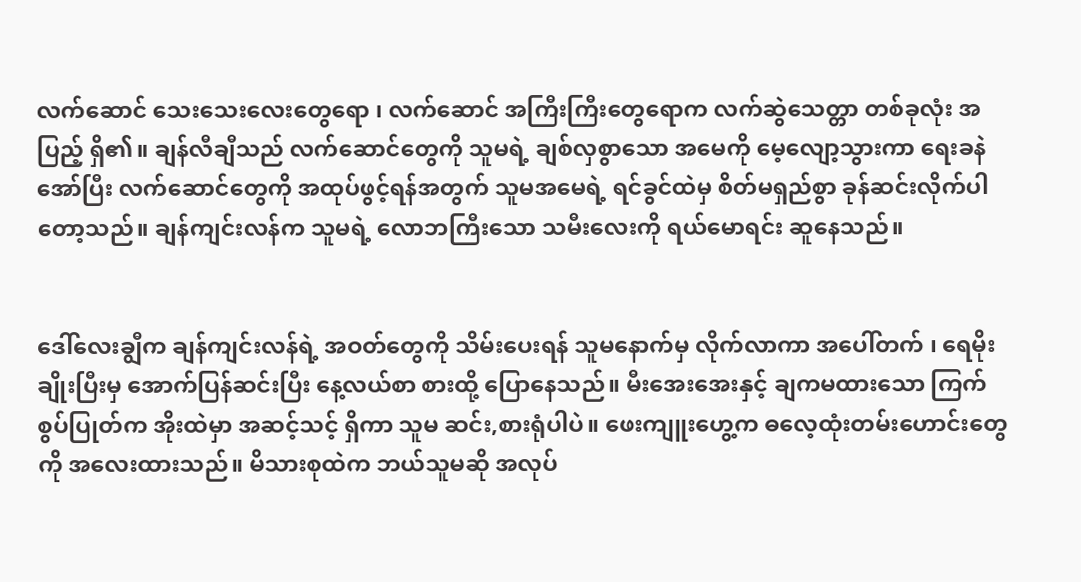လက်ဆောင် သေးသေးလေးတွေရော ၊ လက်ဆောင် အကြီးကြီးတွေရောက လက်ဆွဲသေတ္တာ တစ်ခုလုံး အပြည့် ရှိ၏။ ချန်လီချီသည် လက်ဆောင်တွေကို သူမရဲ့ ချစ်လှစွာသော အမေကို မေ့လျော့သွားကာ ရေးခနဲ အော်ပြီး လက်ဆောင်တွေကို အထုပ်ဖွင့်ရန်အတွက် သူမအမေရဲ့ ရင်ခွင်ထဲမှ စိတ်မရှည်စွာ ခုန်ဆင်းလိုက်ပါတော့သည်။ ချန်ကျင်းလန်က သူမရဲ့ လောဘကြီးသော ‌သမီးလေးကို ရယ်မောရင်း ဆူနေသည်။


ဒေါ်လေးချွီက ချန်ကျင်းလန်ရဲ့ အဝတ်တွေကို သိမ်းပေးရန် သူမနောက်မှ လိုက်လာကာ အပေါ်တက် ၊ ရေမိုးချိုးပြီးမှ အောက်ပြန်ဆင်းပြီး နေ့လယ်စာ စားထို့ ပြောနေသည်။ မီးအေးအေးနှင့် ချကမထားသော ကြက်စွပ်ပြုတ်က အိုးထဲမှာ အဆင့်သင့် ရှိကာ သူမ ဆင်း,စားရုံပါပဲ။ ဖေးကျူးဟွေ့က ဓလေ့ထုံးတမ်းဟောင်းတွေကို အလေးထားသည်။ မိသားစုထဲက ဘယ်သူမဆို အလုပ်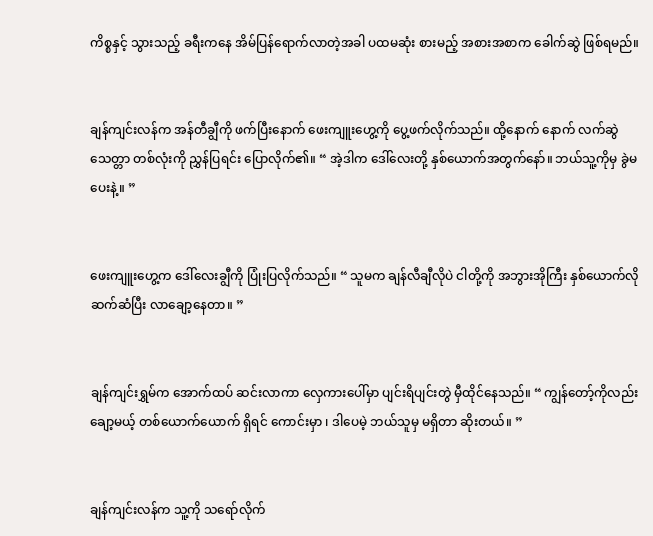ကိစ္စနှင့် သွားသည့် ခရီးကနေ အိမ်ပြန်ရောက်လာတဲ့အခါ ပထမဆုံး စားမည့် အစားအစာက ခေါက်ဆွဲ ဖြစ်ရမည်။


ချန်ကျင်းလန်က အန်တီချွီကို ဖက်ပြီးနောက် ဖေးကျူးဟွေ့ကို ပွေ့ဖက်လိုက်သည်။ ထို့နောက် နောက် လက်ဆွဲသေတ္တာ တစ်လုံးကို ညွှန်ပြရင်း ပြောလိုက်၏။ “ အဲ့ဒါက ဒေါ်လေးတို့ နှစ်ယောက်အတွက်နော်။ ဘယ်သူ့ကိုမှ ခွဲမပေးနဲ့။ ”


ဖေးကျူးဟွေ့က ဒေါ်လေးချွီကို ပြုံးပြလိုက်သည်။ “ သူမက ချန်လီချီလိုပဲ ငါတို့ကို အဘွားအိုကြီး နှစ်ယောက်လို ဆက်ဆံပြီး လာချော့နေတာ။ ”


ချန်ကျင်းရွှမ်က အောက်ထပ် ဆင်းလာကာ လှေကားပေါ်မှာ ပျင်းရိပျင်းတွဲ မှီထိုင်နေသည်။ “ ကျွန်တော့်ကိုလည်း ချော့မယ့် တစ်ယောက်ယောက် ရှိရင် ကောင်းမှာ ၊ ဒါပေမဲ့ ဘယ်သူမှ မရှိတာ ဆိုးတယ်။ ”


ချန်ကျင်းလန်က သူ့ကို ‌သရော်လိုက်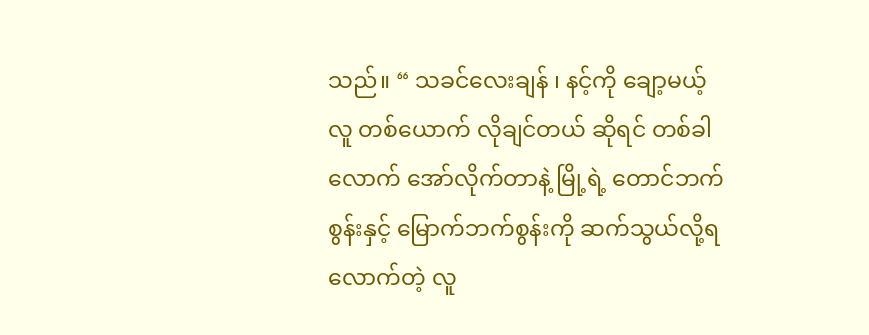သည်။ “ သခင်လေးချန် ၊ နင့်ကို ချော့မယ့် လူ တစ်ယောက် လိုချင်တယ် ဆိုရင် တစ်ခါလောက် အော်လိုက်တာနဲ့ မြို့ရဲ့ တောင်ဘက်စွန်းနှင့် မြောက်ဘက်စွန်းကို ဆက်သွယ်လို့ရလောက်တဲ့ လူ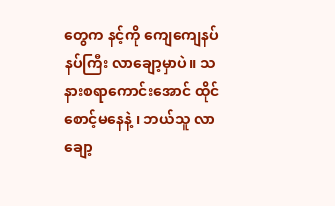တွေက နင့်ကို ကျေကျေနပ်နပ်ကြီး လာချော့မှာပဲ။ သနားစရာ‌ကောင်းအောင် ထိုင်စောင့်မနေနဲ့ ၊ ဘယ်သူ လာချော့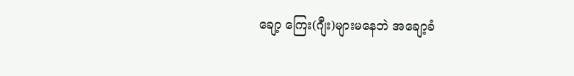ချော့ ကြေး(ဂျီး)များမနေဘဲ အချော့ခံ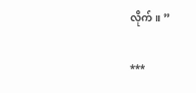လိုက်။ ”

***